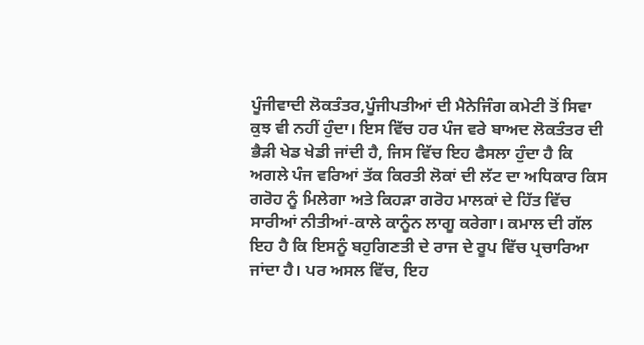ਪੂੰਜੀਵਾਦੀ ਲੋਕਤੰਤਰ,ਪੂੰਜੀਪਤੀਆਂ ਦੀ ਮੈਨੇਜਿੰਗ ਕਮੇਟੀ ਤੋਂ ਸਿਵਾ ਕੁਝ ਵੀ ਨਹੀਂ ਹੁੰਦਾ। ਇਸ ਵਿੱਚ ਹਰ ਪੰਜ ਵਰੇ ਬਾਅਦ ਲੋਕਤੰਤਰ ਦੀ ਭੈੜੀ ਖੇਡ ਖੇਡੀ ਜਾਂਦੀ ਹੈ, ਜਿਸ ਵਿੱਚ ਇਹ ਫੈਸਲਾ ਹੁੰਦਾ ਹੈ ਕਿ ਅਗਲੇ ਪੰਜ ਵਰਿਆਂ ਤੱਕ ਕਿਰਤੀ ਲੋਕਾਂ ਦੀ ਲੱਟ ਦਾ ਅਧਿਕਾਰ ਕਿਸ ਗਰੋਹ ਨੂੰ ਮਿਲੇਗਾ ਅਤੇ ਕਿਹੜਾ ਗਰੋਹ ਮਾਲਕਾਂ ਦੇ ਹਿੱਤ ਵਿੱਚ ਸਾਰੀਆਂ ਨੀਤੀਆਂ-ਕਾਲੇ ਕਾਨੂੰਨ ਲਾਗੂ ਕਰੇਗਾ। ਕਮਾਲ ਦੀ ਗੱਲ ਇਹ ਹੈ ਕਿ ਇਸਨੂੰ ਬਹੁਗਿਣਤੀ ਦੇ ਰਾਜ ਦੇ ਰੂਪ ਵਿੱਚ ਪ੍ਰਚਾਰਿਆ ਜਾਂਦਾ ਹੈ। ਪਰ ਅਸਲ ਵਿੱਚ, ਇਹ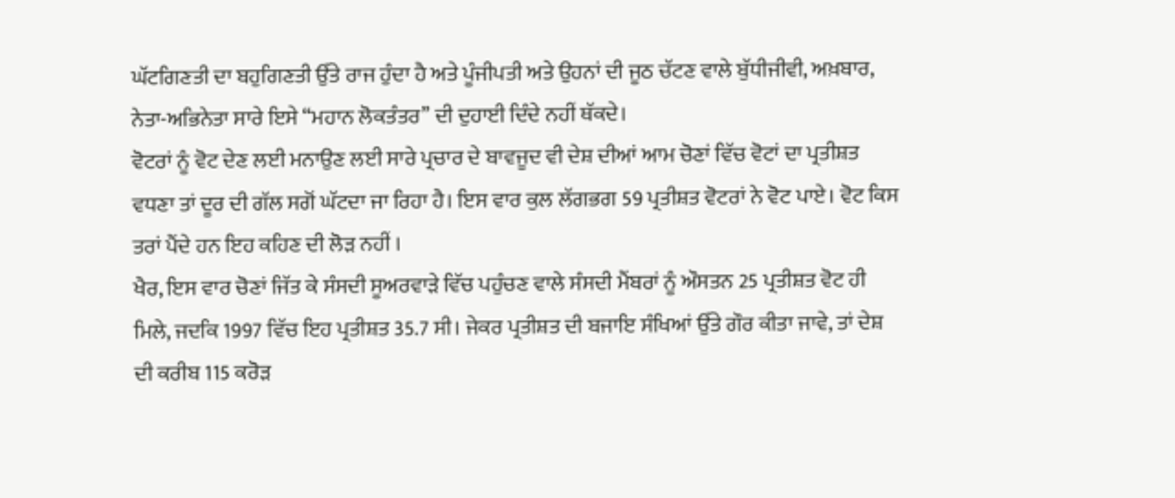ਘੱਟਗਿਣਤੀ ਦਾ ਬਹੁਗਿਣਤੀ ਉੱਤੇ ਰਾਜ ਹੁੰਦਾ ਹੈ ਅਤੇ ਪੂੰਜੀਪਤੀ ਅਤੇ ਉਹਨਾਂ ਦੀ ਜੂਠ ਚੱਟਣ ਵਾਲੇ ਬੁੱਧੀਜੀਵੀ, ਅਖ਼ਬਾਰ, ਨੇਤਾ-ਅਭਿਨੇਤਾ ਸਾਰੇ ਇਸੇ “ਮਹਾਨ ਲੋਕਤੰਤਰ’’ ਦੀ ਦੁਹਾਈ ਦਿੰਦੇ ਨਹੀਂ ਥੱਕਦੇ।
ਵੋਟਰਾਂ ਨੂੰ ਵੋਟ ਦੇਣ ਲਈ ਮਨਾਉਣ ਲਈ ਸਾਰੇ ਪ੍ਰਚਾਰ ਦੇ ਬਾਵਜੂਦ ਵੀ ਦੇਸ਼ ਦੀਆਂ ਆਮ ਚੋਣਾਂ ਵਿੱਚ ਵੋਟਾਂ ਦਾ ਪ੍ਰਤੀਸ਼ਤ ਵਧਣਾ ਤਾਂ ਦੂਰ ਦੀ ਗੱਲ ਸਗੋਂ ਘੱਟਦਾ ਜਾ ਰਿਹਾ ਹੈ। ਇਸ ਵਾਰ ਕੁਲ ਲੱਗਭਗ 59 ਪ੍ਰਤੀਸ਼ਤ ਵੋਟਰਾਂ ਨੇ ਵੋਟ ਪਾਏ। ਵੋਟ ਕਿਸ ਤਰਾਂ ਪੈਂਦੇ ਹਨ ਇਹ ਕਹਿਣ ਦੀ ਲੋੜ ਨਹੀਂ ।
ਖੈਰ, ਇਸ ਵਾਰ ਚੋਣਾਂ ਜਿੱਤ ਕੇ ਸੰਸਦੀ ਸੂਅਰਵਾੜੇ ਵਿੱਚ ਪਹੁੰਚਣ ਵਾਲੇ ਸੰਸਦੀ ਮੈਂਬਰਾਂ ਨੂੰ ਔਸਤਨ 25 ਪ੍ਰਤੀਸ਼ਤ ਵੋਟ ਹੀ ਮਿਲੇ, ਜਦਕਿ 1997 ਵਿੱਚ ਇਹ ਪ੍ਰਤੀਸ਼ਤ 35.7 ਸੀ। ਜੇਕਰ ਪ੍ਰਤੀਸ਼ਤ ਦੀ ਬਜਾਇ ਸੰਖਿਆਂ ਉੱਤੇ ਗੌਰ ਕੀਤਾ ਜਾਵੇ, ਤਾਂ ਦੇਸ਼ ਦੀ ਕਰੀਬ 115 ਕਰੋੜ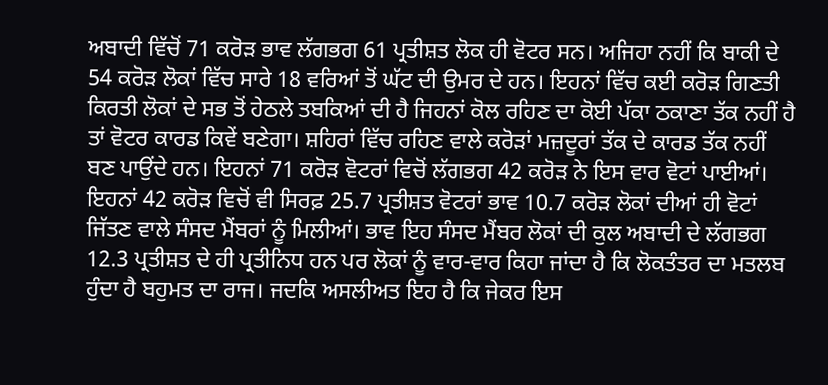ਅਬਾਦੀ ਵਿੱਚੋਂ 71 ਕਰੋੜ ਭਾਵ ਲੱਗਭਗ 61 ਪ੍ਰਤੀਸ਼ਤ ਲੋਕ ਹੀ ਵੋਟਰ ਸਨ। ਅਜਿਹਾ ਨਹੀਂ ਕਿ ਬਾਕੀ ਦੇ 54 ਕਰੋੜ ਲੋਕਾਂ ਵਿੱਚ ਸਾਰੇ 18 ਵਰਿਆਂ ਤੋਂ ਘੱਟ ਦੀ ਉਮਰ ਦੇ ਹਨ। ਇਹਨਾਂ ਵਿੱਚ ਕਈ ਕਰੋੜ ਗਿਣਤੀ ਕਿਰਤੀ ਲੋਕਾਂ ਦੇ ਸਭ ਤੋਂ ਹੇਠਲੇ ਤਬਕਿਆਂ ਦੀ ਹੈ ਜਿਹਨਾਂ ਕੋਲ ਰਹਿਣ ਦਾ ਕੋਈ ਪੱਕਾ ਠਕਾਣਾ ਤੱਕ ਨਹੀਂ ਹੈ ਤਾਂ ਵੋਟਰ ਕਾਰਡ ਕਿਵੇਂ ਬਣੇਗਾ। ਸ਼ਹਿਰਾਂ ਵਿੱਚ ਰਹਿਣ ਵਾਲੇ ਕਰੋੜਾਂ ਮਜ਼ਦੂਰਾਂ ਤੱਕ ਦੇ ਕਾਰਡ ਤੱਕ ਨਹੀਂ ਬਣ ਪਾਉਂਦੇ ਹਨ। ਇਹਨਾਂ 71 ਕਰੋੜ ਵੋਟਰਾਂ ਵਿਚੋਂ ਲੱਗਭਗ 42 ਕਰੋੜ ਨੇ ਇਸ ਵਾਰ ਵੋਟਾਂ ਪਾਈਆਂ। ਇਹਨਾਂ 42 ਕਰੋੜ ਵਿਚੋਂ ਵੀ ਸਿਰਫ਼ 25.7 ਪ੍ਰਤੀਸ਼ਤ ਵੋਟਰਾਂ ਭਾਵ 10.7 ਕਰੋੜ ਲੋਕਾਂ ਦੀਆਂ ਹੀ ਵੋਟਾਂ ਜਿੱਤਣ ਵਾਲੇ ਸੰਸਦ ਮੈਂਬਰਾਂ ਨੂੰ ਮਿਲੀਆਂ। ਭਾਵ ਇਹ ਸੰਸਦ ਮੈਂਬਰ ਲੋਕਾਂ ਦੀ ਕੁਲ ਅਬਾਦੀ ਦੇ ਲੱਗਭਗ 12.3 ਪ੍ਰਤੀਸ਼ਤ ਦੇ ਹੀ ਪ੍ਰਤੀਨਿਧ ਹਨ ਪਰ ਲੋਕਾਂ ਨੂੰ ਵਾਰ-ਵਾਰ ਕਿਹਾ ਜਾਂਦਾ ਹੈ ਕਿ ਲੋਕਤੰਤਰ ਦਾ ਮਤਲਬ ਹੁੰਦਾ ਹੈ ਬਹੁਮਤ ਦਾ ਰਾਜ। ਜਦਕਿ ਅਸਲੀਅਤ ਇਹ ਹੈ ਕਿ ਜੇਕਰ ਇਸ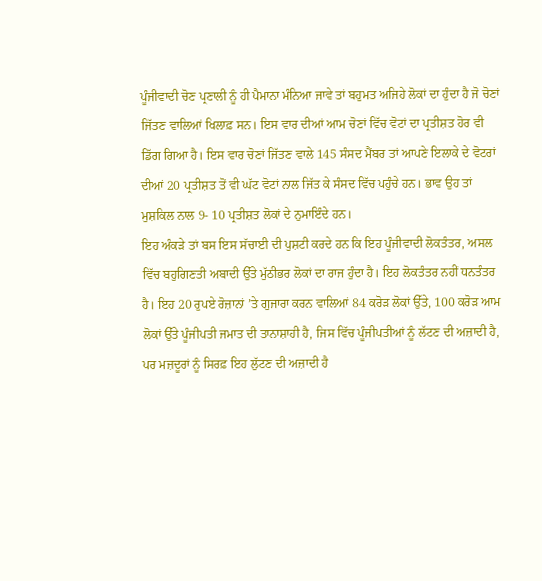ਪੂੰਜੀਵਾਦੀ ਚੋਣ ਪ੍ਰਣਾਲੀ ਨੂੰ ਹੀ ਪੈਮਾਨਾ ਮੰਨਿਆ ਜਾਵੇ ਤਾਂ ਬਹੁਮਤ ਅਜਿਹੇ ਲੋਕਾਂ ਦਾ ਹੁੰਦਾ ਹੈ ਜੋ ਚੋਣਾਂ ਜਿੱਤਣ ਵਾਲਿਆਂ ਖਿਲਾਫ਼ ਸਨ। ਇਸ ਵਾਰ ਦੀਆਂ ਆਮ ਚੋਣਾਂ ਵਿੱਚ ਵੋਟਾਂ ਦਾ ਪ੍ਰਤੀਸ਼ਤ ਹੋਰ ਵੀ ਡਿੱਗ ਗਿਆ ਹੈ। ਇਸ ਵਾਰ ਚੋਣਾਂ ਜਿੱਤਣ ਵਾਲੇ 145 ਸੰਸਦ ਮੈਂਬਰ ਤਾਂ ਆਪਣੇ ਇਲਾਕੇ ਦੇ ਵੋਟਰਾਂ ਦੀਆਂ 20 ਪ੍ਰਤੀਸ਼ਤ ਤੋਂ ਵੀ ਘੱਟ ਵੋਟਾਂ ਨਾਲ ਜਿੱਤ ਕੇ ਸੰਸਦ ਵਿੱਚ ਪਹੁੰਚੇ ਹਨ। ਭਾਵ ਉਹ ਤਾਂ ਮੁਸ਼ਕਿਲ ਨਾਲ 9- 10 ਪ੍ਰਤੀਸ਼ਤ ਲੋਕਾਂ ਦੇ ਨੁਮਾਇੰਦੇ ਹਨ।
ਇਹ ਅੰਕੜੇ ਤਾਂ ਬਸ ਇਸ ਸੱਚਾਈ ਦੀ ਪੁਸ਼ਟੀ ਕਰਦੇ ਹਨ ਕਿ ਇਹ ਪੂੰਜੀਵਾਦੀ ਲੋਕਤੰਤਰ, ਅਸਲ ਵਿੱਚ ਬਹੁਗਿਣਤੀ ਅਬਾਦੀ ਉੱਤੇ ਮੁੱਠੀਭਰ ਲੋਕਾਂ ਦਾ ਰਾਜ ਹੁੰਦਾ ਹੈ। ਇਹ ਲੋਕਤੰਤਰ ਨਹੀਂ ਧਨਤੰਤਰ ਹੈ। ਇਹ 20 ਰੁਪਏ ਰੋਜ਼ਾਨਾਂ ’ਤੇ ਗੁਜਾਰਾ ਕਰਨ ਵਾਲਿਆਂ 84 ਕਰੋੜ ਲੋਕਾਂ ਉੱਤੇ, 100 ਕਰੋੜ ਆਮ ਲੋਕਾਂ ਉੱਤੇ ਪੂੰਜੀਪਤੀ ਜਮਾਤ ਦੀ ਤਾਨਾਸ਼ਾਹੀ ਹੈ, ਜਿਸ ਵਿੱਚ ਪੂੰਜੀਪਤੀਆਂ ਨੂੰ ਲੱਟਣ ਦੀ ਅਜ਼ਾਦੀ ਹੈ, ਪਰ ਮਜ਼ਦੂਰਾਂ ਨੂੰ ਸਿਰਫ਼ ਇਹ ਲੁੱਟਣ ਦੀ ਅਜ਼ਾਦੀ ਹੈ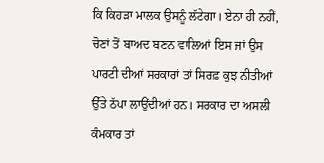ਕਿ ਕਿਹੜਾ ਮਾਲਕ ਉਸਨੂੰ ਲੱਟੇਗਾ। ਏਨਾ ਹੀ ਨਹੀਂ, ਚੋਣਾਂ ਤੋਂ ਬਾਅਦ ਬਣਨ ਵਾਲਿਆਂ ਇਸ ਜਾਂ ਉਸ ਪਾਰਟੀ ਦੀਆਂ ਸਰਕਾਰਾਂ ਤਾਂ ਸਿਰਫ਼ ਕੁਝ ਨੀਤੀਆਂ ਉੱਤੇ ਠੱਪਾ ਲਾਉਂਦੀਆਂ ਹਨ। ਸਰਕਾਰ ਦਾ ਅਸਲੀ ਕੰਮਕਾਰ ਤਾਂ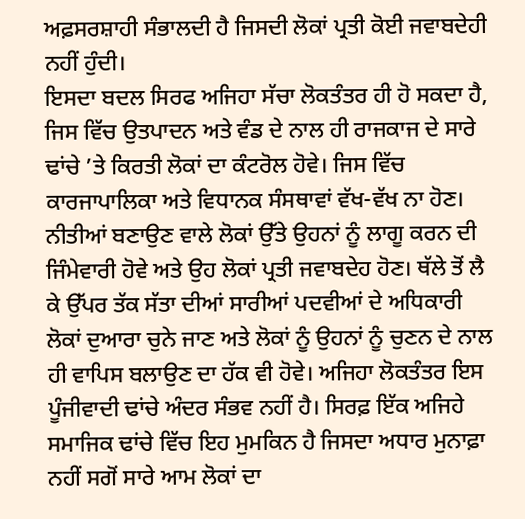ਅਫ਼ਸਰਸ਼ਾਹੀ ਸੰਭਾਲਦੀ ਹੈ ਜਿਸਦੀ ਲੋਕਾਂ ਪ੍ਰਤੀ ਕੋਈ ਜਵਾਬਦੇਹੀ ਨਹੀਂ ਹੁੰਦੀ।
ਇਸਦਾ ਬਦਲ ਸਿਰਫ ਅਜਿਹਾ ਸੱਚਾ ਲੋਕਤੰਤਰ ਹੀ ਹੋ ਸਕਦਾ ਹੈ, ਜਿਸ ਵਿੱਚ ਉਤਪਾਦਨ ਅਤੇ ਵੰਡ ਦੇ ਨਾਲ ਹੀ ਰਾਜਕਾਜ ਦੇ ਸਾਰੇ ਢਾਂਚੇ ’ਤੇ ਕਿਰਤੀ ਲੋਕਾਂ ਦਾ ਕੰਟਰੋਲ ਹੋਵੇ। ਜਿਸ ਵਿੱਚ ਕਾਰਜਾਪਾਲਿਕਾ ਅਤੇ ਵਿਧਾਨਕ ਸੰਸਥਾਵਾਂ ਵੱਖ-ਵੱਖ ਨਾ ਹੋਣ। ਨੀਤੀਆਂ ਬਣਾਉਣ ਵਾਲੇ ਲੋਕਾਂ ਉੱਤੇ ਉਹਨਾਂ ਨੂੰ ਲਾਗੂ ਕਰਨ ਦੀ ਜਿੰਮੇਵਾਰੀ ਹੋਵੇ ਅਤੇ ਉਹ ਲੋਕਾਂ ਪ੍ਰਤੀ ਜਵਾਬਦੇਹ ਹੋਣ। ਥੱਲੇ ਤੋਂ ਲੈ ਕੇ ਉੱਪਰ ਤੱਕ ਸੱਤਾ ਦੀਆਂ ਸਾਰੀਆਂ ਪਦਵੀਆਂ ਦੇ ਅਧਿਕਾਰੀ ਲੋਕਾਂ ਦੁਆਰਾ ਚੁਨੇ ਜਾਣ ਅਤੇ ਲੋਕਾਂ ਨੂੰ ਉਹਨਾਂ ਨੂੰ ਚੁਣਨ ਦੇ ਨਾਲ ਹੀ ਵਾਪਿਸ ਬਲਾਉਣ ਦਾ ਹੱਕ ਵੀ ਹੋਵੇ। ਅਜਿਹਾ ਲੋਕਤੰਤਰ ਇਸ ਪੂੰਜੀਵਾਦੀ ਢਾਂਚੇ ਅੰਦਰ ਸੰਭਵ ਨਹੀਂ ਹੈ। ਸਿਰਫ਼ ਇੱਕ ਅਜਿਹੇ ਸਮਾਜਿਕ ਢਾਂਚੇ ਵਿੱਚ ਇਹ ਮੁਮਕਿਨ ਹੈ ਜਿਸਦਾ ਅਧਾਰ ਮੁਨਾਫ਼ਾ ਨਹੀਂ ਸਗੋਂ ਸਾਰੇ ਆਮ ਲੋਕਾਂ ਦਾ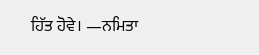ਹਿੱਤ ਹੋਵੇ। —ਨਮਿਤਾ